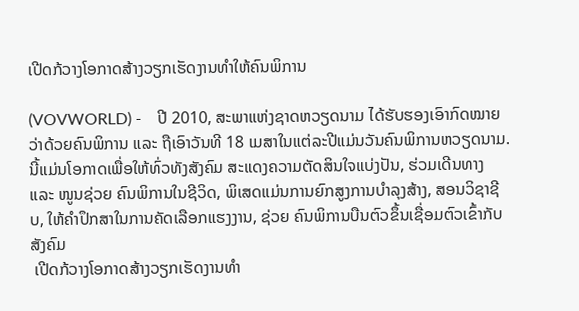ເປີດກ້ວາງໂອກາດສ້າງວຽກເຮັດງານທຳໃຫ້ຄົນພິການ

(VOVWORLD) -    ປີ 2010, ສະພາແຫ່ງຊາດຫວຽດນາມ ໄດ້ຮັບຮອງເອົາກົດໝາຍວ່າດ້ວຍຄົນພິການ ແລະ ຖືເອົາວັນທີ 18 ເມສາໃນແຕ່ລະປີແມ່ນວັນຄົນພິການຫວຽດນາມ. ນີ້ແມ່ນໂອກາດເພື່ອໃຫ້ທົ່ວທັງສັງຄົມ ສະແດງຄວາມຕັດສິນໃຈແບ່ງປັນ, ຮ່ວມເດີນທາງ ແລະ ໜູນຊ່ວຍ ຄົນພິການໃນຊີວິດ, ພິເສດແມ່ນການຍົກສູງການບຳລຸງສ້າງ, ສອນວິຊາຊີບ, ໃຫ້ຄຳປຶກສາໃນການຄັດເລືອກແຮງງານ, ຊ່ວຍ ຄົນພິການບືນຕົວຂຶ້ນເຊື່ອມຕົວເຂົ້າກັບສັງຄົມ
 ເປີດກ້ວາງໂອກາດສ້າງວຽກເຮັດງານທຳ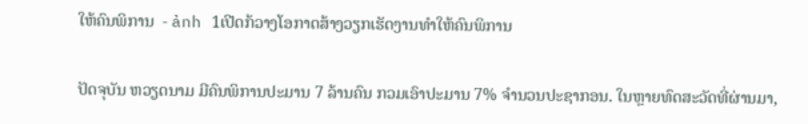ໃຫ້ຄົນພິການ  - ảnh 1ເປີດກ້ວາງໂອກາດສ້າງວຽກເຮັດງານທຳໃຫ້ຄົນພິການ

ປັດຈຸບັນ ຫວຽດນາມ ມີຄົນພິການປະມານ 7 ລ້ານຄົນ ກວມເອົາປະມານ 7% ຈຳນວນປະຊາກອນ. ໃນຫຼາຍທົດສະວັດທີ່ຜ່ານມາ,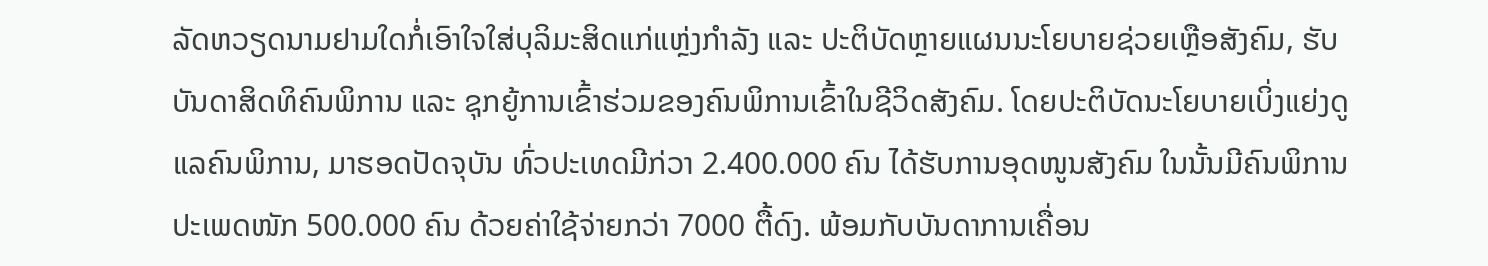ລັດຫວຽດນາມຢາມໃດກໍ່ເອົາໃຈໃສ່ບຸລິມະສິດແກ່ແຫຼ່ງກຳລັງ ແລະ ປະຕິບັດຫຼາຍແຜນນະໂຍບາຍຊ່ວຍເຫຼືອສັງຄົມ, ຮັບບັນດາສິດທິຄົນພິການ ແລະ ຊຸກຍູ້ການເຂົ້າຮ່ວມຂອງຄົນພິການເຂົ້າໃນຊີວິດສັງຄົມ. ໂດຍປະຕິບັດນະໂຍບາຍເບິ່ງແຍ່ງດູແລຄົນພິການ, ມາຮອດປັດຈຸບັນ ທົ່ວປະເທດມີກ່ວາ 2.400.000 ຄົນ ໄດ້ຮັບການອຸດໜູນສັງຄົມ ໃນນັ້ນມີຄົນພິການປະເພດໜັກ 500.000 ຄົນ ດ້ວຍຄ່າໃຊ້ຈ່າຍກວ່າ 7000 ຕື້ດົງ. ພ້ອມກັບບັນດາການເຄື່ອນ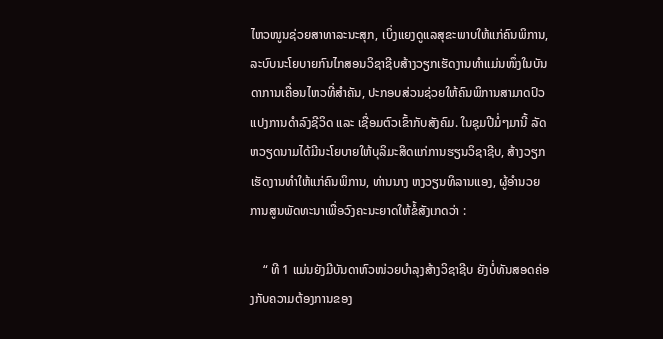ໄຫວໜູນຊ່ວຍສາທາລະນະສຸກ, ເບິ່ງແຍງດູແລສຸຂະພາບໃຫ້ແກ່ຄົນພິການ, ລະບົບນະໂຍບາຍກົນໄກສອນວິຊາຊີບສ້າງວຽກເຮັດງານທຳແມ່ນໜຶ່ງໃນບັນດາການເຄື່ອນໄຫວທີ່ສຳຄັນ, ປະກອບສ່ວນຊ່ວຍໃຫ້ຄົນພິການສາມາດປົວແປງການດຳລົງຊີວິດ ແລະ ເຊື່ອມຕົວເຂົ້າກັບສັງຄົມ. ໃນຊຸມປີມໍ່ໆມານີ້ ລັດຫວຽດນາມໄດ້ມີນະໂຍບາຍໃຫ້ບຸລິມະສິດແກ່ການຮຽນວິຊາຊີບ, ສ້າງວຽກເຮັດງານທຳໃຫ້ແກ່ຄົນພິການ, ທ່ານນາງ ຫງວຽນທິລານແອງ, ຜູ້ອຳນວຍການສູນພັດທະນາເພື່ອວົງຄະນະຍາດໃຫ້ຂໍ້ສັງເກດວ່າ :

    “ ທີ 1 ແມ່ນຍັງມີບັນດາຫົວໜ່ວຍບຳລຸງສ້າງວິຊາຊີບ ຍັງບໍ່ທັນສອດຄ່ອງກັບຄວາມຕ້ອງການຂອງ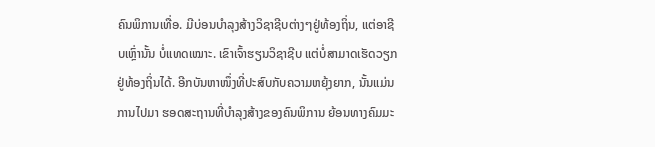ຄົນພິການເທື່ອ. ມີບ່ອນບຳລຸງສ້າງວິຊາຊີບຕ່າງໆຢູ່ທ້ອງຖິ່ນ, ແຕ່ອາຊີບເຫຼົ່ານັ້ນ ບໍ່ແທດເໝາະ. ເຂົາເຈົ້າຮຽນວິຊາຊີບ ແຕ່ບໍ່ສາມາດເຮັດວຽກຢູ່ທ້ອງຖິ່ນໄດ້. ອີກບັນຫາໜຶ່ງທີ່ປະສົບກັບຄວາມຫຍຸ້ງຍາກ, ນັ້ນແມ່ນການໄປມາ ຮອດສະຖານທີ່ບຳລຸງສ້າງຂອງຄົນພິການ ຍ້ອນທາງຄົມມະ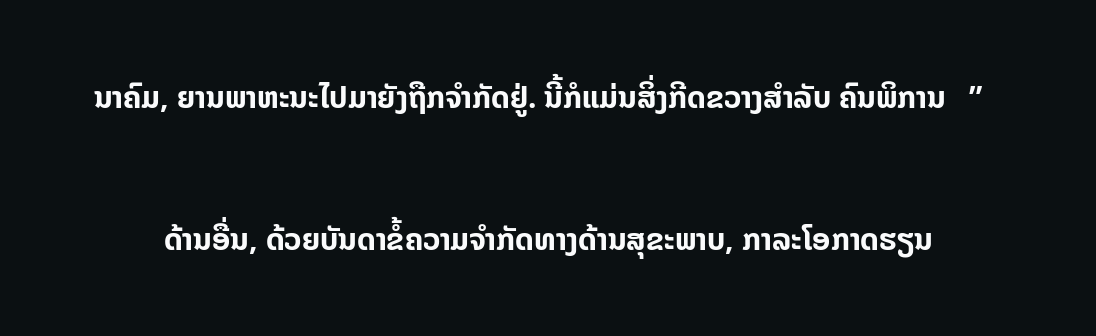ນາຄົມ, ຍານພາຫະນະໄປມາຍັງຖືກຈຳກັດຢູ່. ນີ້ກໍແມ່ນສິ່ງກີດຂວາງສຳລັບ ຄົນພິການ   ”

         ດ້ານອື່ນ, ດ້ວຍບັນດາຂໍ້ຄວາມຈຳກັດທາງດ້ານສຸຂະພາບ, ກາລະໂອກາດຮຽນ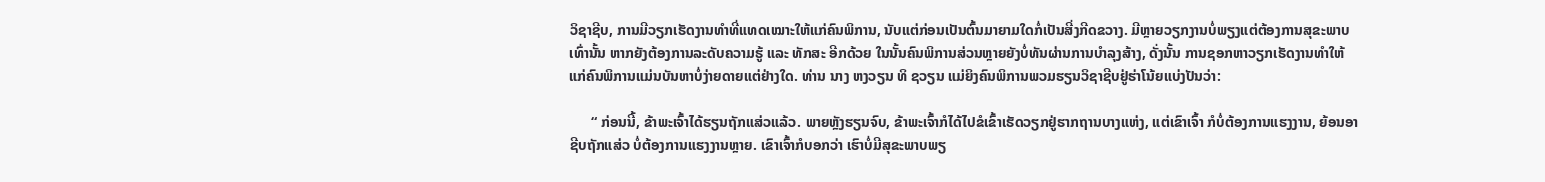ວິຊາຊີບ, ການມີວຽກເຮັດງານທຳທີ່ແທດເໝາະໃຫ້ແກ່ຄົນພິການ, ນັບແຕ່ກ່ອນເປັນຕົ້ນມາຍາມໃດກໍ່ເປັນສີ່ງກີດຂວາງ. ມີຫຼາຍວຽກງານບໍ່ພຽງແຕ່ຕ້ອງການສຸຂະພາບເທົ່ານັ້ນ ຫາກຍັງຕ້ອງການລະດັບຄວາມຮູ້ ແລະ ທັກສະ ອີກດ້ວຍ ໃນນັ້ນຄົນພິການສ່ວນຫຼາຍຍັງບໍ່ທັນຜ່ານການບຳລຸງສ້າງ, ດັ່ງນັ້ນ ການຊອກຫາວຽກເຮັດງານທຳໃຫ້ແກ່ຄົນພິການແມ່ນບັນຫາບໍ່ງ່າຍດາຍແຕ່ຢ່າງໃດ. ທ່ານ ນາງ ຫງວຽນ ທິ ຊວຽນ ແມ່ຍິງຄົນພິການພວມຮຽນວິຊາຊີບຢູ່ຮ່າໂນ້ຍແບ່ງປັນວ່າ:

      “ ກ່ອນນີ້, ຂ້າພະເຈົ້າໄດ້ຮຽນຖັກແສ່ວແລ້ວ. ພາຍຫຼັງຮຽນຈົບ, ຂ້າພະເຈົ້າກໍໄດ້ໄປຂໍເຂົ້າເຮັດວຽກຢູ່ຮາກຖານບາງແຫ່ງ, ແຕ່ເຂົາເຈົ້າ ກໍບໍ່ຕ້ອງການແຮງງານ, ຍ້ອນອາຊີບຖັກແສ່ວ ບໍ່ຕ້ອງການແຮງງານຫຼາຍ. ເຂົາເຈົ້າກໍບອກວ່າ ເຮົາບໍ່ມີສຸຂະພາບພຽ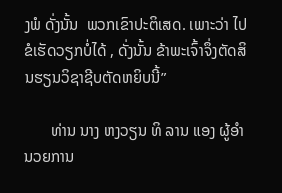ງພໍ ດັ່ງນັ້ນ  ພວກເຂົາປະຕິເສດ. ເພາະວ່າ ໄປຂໍເຮັດວຽກບໍ່ໄດ້ , ດັ່ງນັ້ນ ຂ້າພະເຈົ້າຈຶ່ງຕັດສິນຮຽນວິຊາຊີບຕັດຫຍິບນີ້”

       ທ່ານ ນາງ ຫງວຽນ ທິ ລານ ແອງ ຜູ້ອຳນວຍການ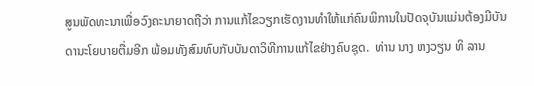ສູນພັດທະນາເພື່ອວົງຄະນາຍາດຖືວ່າ ການແກ້ໄຂວຽກເຮັດງານທຳໃຫ້ແກ່ຄົນພິການໃນປັດຈຸບັນແມ່ນຕ້ອງມີບັນດານະໂຍບາຍຕື່ມອີກ ພ້ອມທັງສົມທົບກັບບັນດາວິທີການແກ້ໄຂຢ່າງຄົບຊຸດ.  ທ່ານ ນາງ ຫງວຽນ ທິ ລານ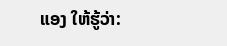ແອງ ໃຫ້ຮູ້ວ່າ: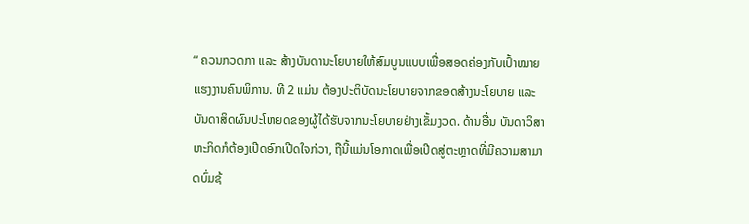“ ຄວນກວດກາ ແລະ ສ້າງບັນດານະໂຍບາຍໃຫ້ສົມບູນແບບເພື່ອສອດຄ່ອງກັບເປົ້າໝາຍແຮງງານຄົນພິການ. ທີ 2 ແມ່ນ ຕ້ອງປະຕິບັດນະໂຍບາຍຈາກຂອດສ້າງນະໂຍບາຍ ແລະ ບັນດາສິດຜົນປະໂຫຍດຂອງຜູ້ໄດ້ຮັບຈາກນະໂຍບາຍຢ່າງເຂັ້ມງວດ. ດ້ານອື່ນ ບັນດາວິສາຫະກິດກໍຕ້ອງເປີດອົກເປີດໃຈກ່ວາ, ຖືນີ້ແມ່ນໂອກາດເພື່ອເປີດສູ່ຕະຫຼາດທີ່ມີຄວາມສາມາດບົ່ມຊ້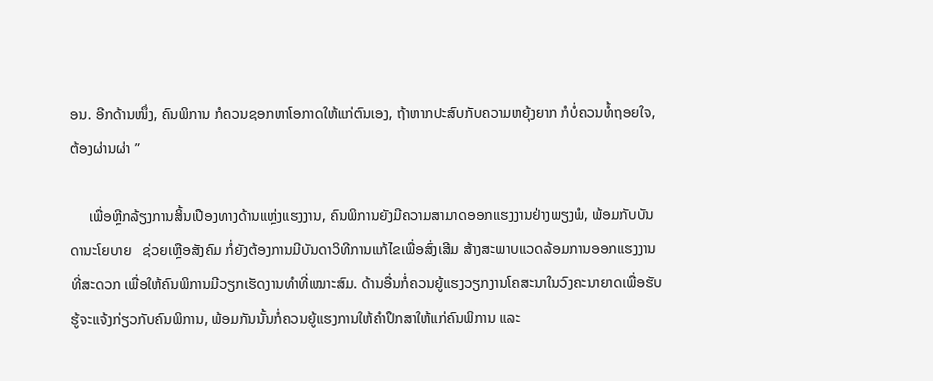ອນ. ອີກດ້ານໜຶ່ງ, ຄົນພິການ ກໍຄວນຊອກຫາໂອກາດໃຫ້ແກ່ຕົນເອງ, ຖ້າຫາກປະສົບກັບຄວາມຫຍຸ້ງຍາກ ກໍບໍ່ຄວນທໍ້ຖອຍໃຈ, ຕ້ອງຜ່ານຜ່າ ”

     ເພື່ອຫຼີກລ້ຽງການສິ້ນເປືອງທາງດ້ານແຫຼ່ງແຮງງານ, ຄົນພິການຍັງມີຄວາມສາມາດອອກແຮງງານຢ່າງພຽງພໍ, ພ້ອມກັບບັນດານະໂຍບາຍ   ຊ່ວຍເຫຼືອສັງຄົມ ກໍ່ຍັງຕ້ອງການມີບັນດາວິທີການແກ້ໄຂເພື່ອສົ່ງເສີມ ສ້າງສະພາບແວດລ້ອມການອອກແຮງງານທີ່ສະດວກ ເພື່ອໃຫ້ຄົນພິການມີວຽກເຮັດງານທຳທີ່ເໝາະສົມ. ດ້ານອື່ນກໍ່ຄວນຍູ້ແຮງວຽກງານໂຄສະນາໃນວົງຄະນາຍາດເພື່ອຮັບຮູ້ຈະແຈ້ງກ່ຽວກັບຄົນພິການ, ພ້ອມກັນນັ້ນກໍ່ຄວນຍູ້ແຮງການໃຫ້ຄຳປຶກສາໃຫ້ແກ່ຄົນພິການ ແລະ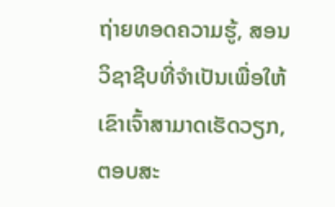ຖ່າຍທອດຄວາມຮູ້, ສອນວິຊາຊີບທີ່ຈຳເປັນເພື່ອໃຫ້ເຂົາເຈົ້າສາມາດເຮັດວຽກ, ຕອບສະ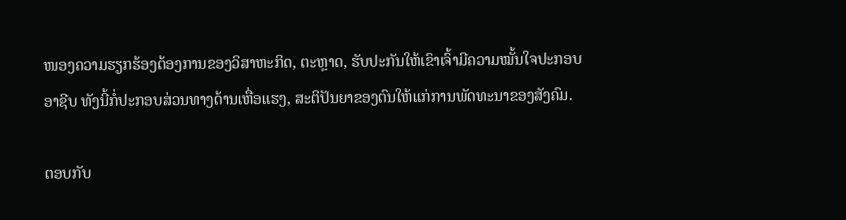ໜອງຄວາມຮຽກຮ້ອງຕ້ອງການຂອງວິສາຫະກິດ, ຕະຫຼາດ, ຮັບປະກັນໃຫ້ເຂົາເຈົ້າມີຄວາມໝັ້ນໃຈປະກອບອາຊີບ ທັງນີ້ກໍ່ປະກອບສ່ວນທາງດ້ານເຫື່ອແຮງ, ສະຕິປັນຍາຂອງຕົນໃຫ້ແກ່ການພັດທະນາຂອງສັງຄົມ.

ຕອບກັບ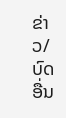ຂ່າວ/ບົດອື່ນ